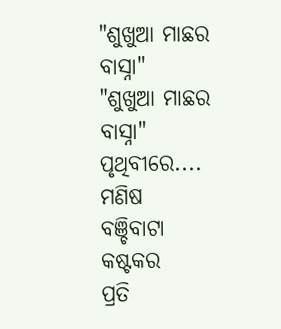"ଶୁଖୁଆ ମାଛର ବାସ୍ନା"
"ଶୁଖୁଆ ମାଛର ବାସ୍ନା"
ପୃଥିବୀରେ....
ମଣିଷ ବଞ୍ଚିବାଟା କଷ୍ଟକର
ପ୍ରତି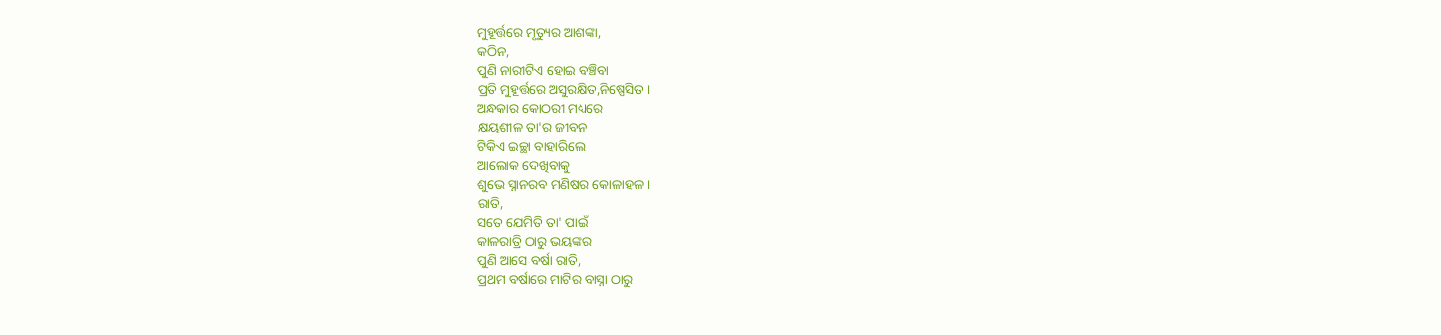ମୁହୂର୍ତ୍ତରେ ମୃତ୍ୟୁର ଆଶଙ୍କା,
କଠିନ,
ପୁଣି ନାରୀଟିଏ ହୋଇ ବଞ୍ଚିବା
ପ୍ରତି ମୁହୂର୍ତ୍ତରେ ଅସୁରକ୍ଷିତ,ନିଷ୍ପେସିତ ।
ଅନ୍ଧକାର କୋଠରୀ ମଧ୍ୟରେ
କ୍ଷୟଶୀଳ ତା'ର ଜୀବନ
ଟିକିଏ ଇଚ୍ଛା ବାହାରିଲେ
ଆଲୋକ ଦେଖିବାକୁ
ଶୁଭେ ସ୍ନାନରବ ମଣିଷର କୋଳାହଳ ।
ରାତି,
ସତେ ଯେମିତି ତା' ପାଇଁ
କାଳରାତ୍ରି ଠାରୁ ଭୟଙ୍କର
ପୁଣି ଆସେ ବର୍ଷା ରାତି,
ପ୍ରଥମ ବର୍ଷାରେ ମାଟିର ବାସ୍ନା ଠାରୁ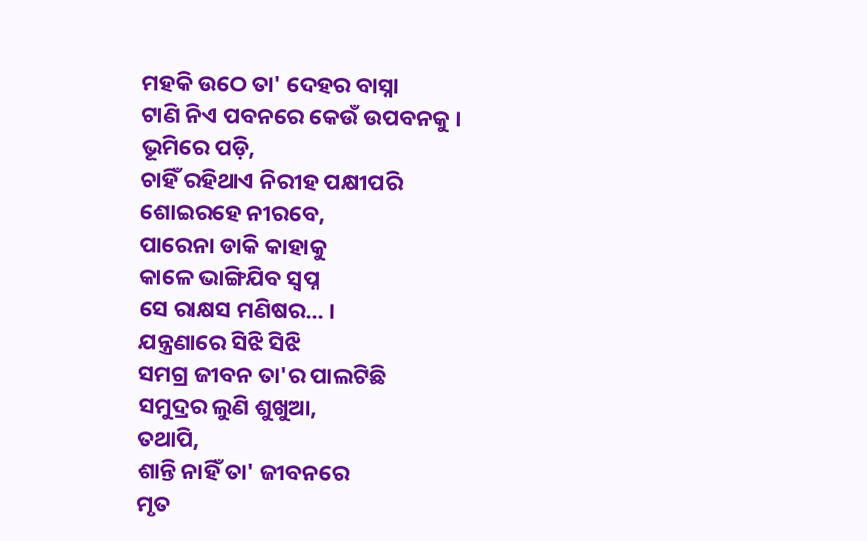ମହକି ଉଠେ ତା' ଦେହର ବାସ୍ନା
ଟାଣି ନିଏ ପବନରେ କେଉଁ ଉପବନକୁ ।
ଭୂମିରେ ପଡ଼ି,
ଚାହିଁ ରହିଥାଏ ନିରୀହ ପକ୍ଷୀପରି
ଶୋଇରହେ ନୀରବେ,
ପାରେନା ଡାକି କାହାକୁ
କାଳେ ଭାଙ୍ଗିଯିବ ସ୍ବପ୍ନ
ସେ ରାକ୍ଷସ ମଣିଷର... ।
ଯନ୍ତ୍ରଣାରେ ସିଝି ସିଝି
ସମଗ୍ର ଜୀବନ ତା'ର ପାଲଟିଛି
ସମୁଦ୍ରର ଲୁଣି ଶୁଖୁଆ,
ତଥାପି,
ଶାନ୍ତି ନାହିଁ ତା' ଜୀବନରେ
ମୃତ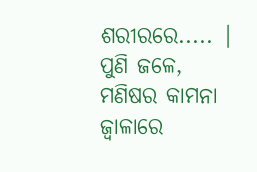ଶରୀରରେ..... |
ପୁଣି ଜଳେ,
ମଣିଷର କାମନା ଜ୍ବାଳାରେ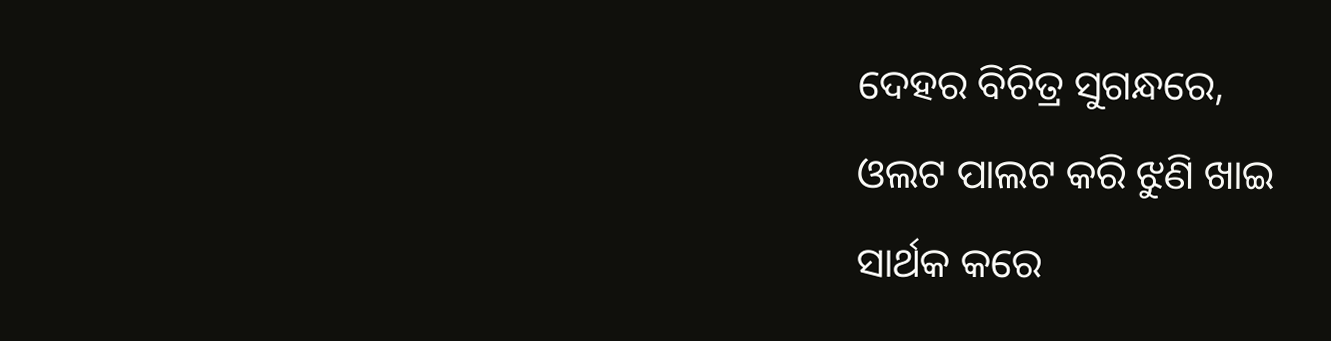ଦେହର ବିଚିତ୍ର ସୁଗନ୍ଧରେ,
ଓଲଟ ପାଲଟ କରି ଝୁଣି ଖାଇ
ସାର୍ଥକ କରେ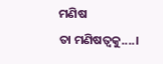ମଣିଷ
ତା ମଣିଷତ୍ବକୁ....।